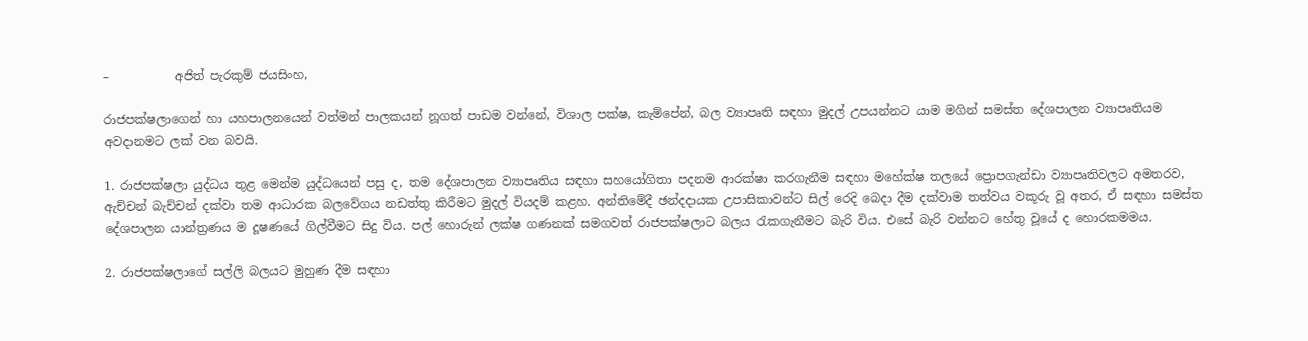–           අජිත් පැරකුම් ජයසිංහ,

රාජපක්ෂලාගෙන් හා යහපාලනයෙන් වත්මන් පාලකයන් නූගත් පාඩම වන්නේ, විශාල පක්ෂ, කැම්පේන්, බල ව්‍යාපෘති සඳහා මුදල් උපයන්නට යාම මගින් සමස්ත දේශපාලන ව්‍යාපෘතියම අවදානමට ලක් වන බවයි.

1. රාජපක්ෂලා යුද්ධය තුළ මෙන්ම යුද්ධයෙන් පසු ද, තම දේශපාලන ව්‍යාපෘතිය සඳහා සහයෝගිතා පදනම ආරක්ෂා කරගැනීම සඳහා මහේක්ෂ තලයේ ප්‍රොපගැන්ඩා ව්‍යාපෘතිවලට අමතරව, ඇච්චන් බැච්චන් දක්වා තම ආධාරක බලවේගය නඩත්තු කිරීමට මුදල් වියදම් කළහ. අන්තිමේදී ඡන්දදායක උපාසිකාවන්ට සිල් රෙදි බෙදා දීම දක්වාම තත්වය වකූරු වූ අතර, ඒ සඳහා සමස්ත දේශපාලන යාන්ත්‍රණය ම දූෂණයේ ගිල්වීමට සිදු විය. පල් හොරුන් ලක්ෂ ගණනක් සමගවත් රාජපක්ෂලාට බලය රැකගැනීමට බැරි විය. එසේ බැරි වන්නට හේතු වූයේ ද හොරකමමය.

2. රාජපක්ෂලාගේ සල්ලි බලයට මුහුණ දීම සඳහා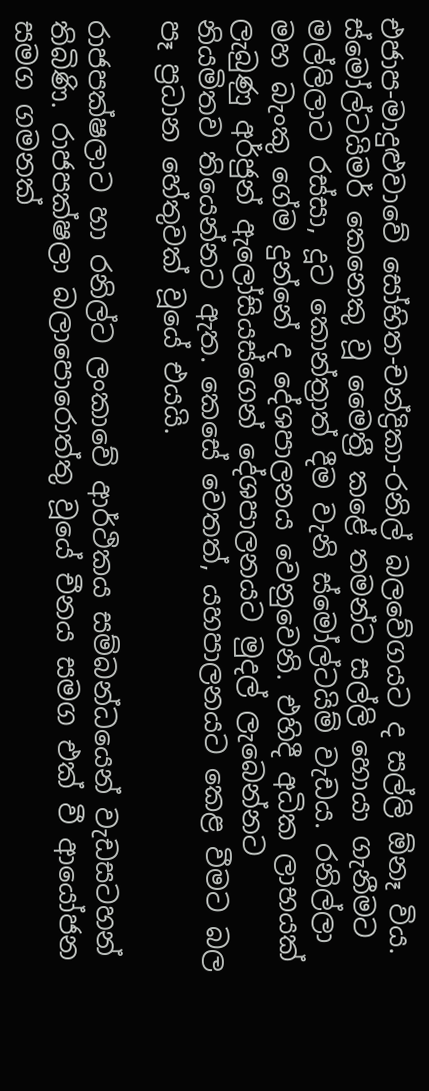එජාප-මාදුළුවාවේ සෝභිත-චන්ද්‍රිකා-රනිල් බලවේගයට ද සල්ලි ඕනෑ විය. ස්මෝල්ටයිමර් කෙනෙකු වූ මෛත්‍රී කළේ තමන්ට සල්ලි හොයා ගැනීමට මල්ලිලාට රස්සා, දූට කොන්ත්‍රාත් දීම වැනි ස්මෝල්ටයිම් වැඩය. රනිල්ලා මහ බැංකු ගේම දුන්නේ ද දේශපාලනය වෙනුවෙනි. එහිදී අධික ලාභයක් ලැබුණු අර්ජුන් ඇලෝසියස්ගෙන් දේශපාලනයට මුදල් ලැබෙන්නට නියමිතව තියෙන්නට ඇත. කෙසේ වෙතත්, යහපාලනයට කෙළ වීමට බල පෑ ප්‍රධාන හේතුවක් වූයේ එයයි.

රාජපක්ෂලාට හා රනිල්ට ලංකාවේ ආර්ථිකය සම්බන්ධයෙන් වැඩසටහන් තිබිණි. රාජපක්ෂලා බලාපොරොත්තු වූයේ චීනය සමග එක් වී ආයෝජන සමග ගමනක්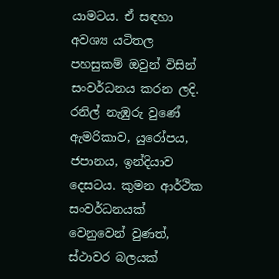යාමටය. ඒ සඳහා අවශ්‍ය යටිතල පහසුකම් ඔවුන් විසින් සංවර්ධනය කරන ලදි. රනිල් නැඹුරු වුණේ ඇමරිකාව, යුරෝපය, ජපානය, ඉන්දියාව දෙසටය. කුමන ආර්ථික සංවර්ධනයක් වෙනුවෙන් වුණත්, ස්ථාවර බලයක්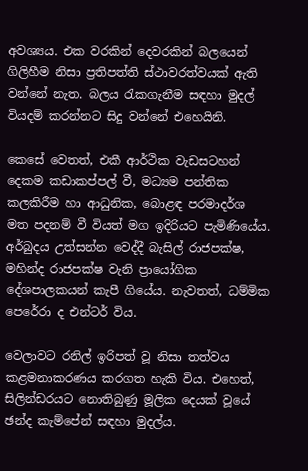අවශ්‍යය. එක වරකින් දෙවරකින් බලයෙන් ගිලිහීම නිසා ප්‍රතිපත්ති ස්ථාවරත්වයක් ඇති වන්නේ නැත. බලය රැකගැනීම සඳහා මුදල් වියදම් කරන්නට සිදු වන්නේ එහෙයිනි.

කෙසේ වෙතත්, එකී ආර්ථික වැඩසටහන් දෙකම කඩාකප්පල් වී, මධ්‍යම පන්තික කලකිරීම හා ආධුනික, බොළඳ පරමාදර්ශ මත පදනම් වී වියත් මග ඉදිරියට පැමිණියේය. අර්බුදය උත්සන්න වෙද්දී බැසිල් රාජපක්ෂ, මහින්ද රාජපක්ෂ වැනි ප්‍රායෝගික දේශපාලකයන් කැපී ගියේය. නැවතත්, ධම්මික පෙරේරා ද එන්ටර් විය.

වෙලාවට රනිල් ඉරිපත් වූ නිසා තත්වය කළමනාකරණය කරගත හැකි විය. එහෙත්, සිලින්ඩරයට නොතිබුණු මූලික දෙයක් වූයේ ඡන්ද කැම්පේන් සඳහා මුදල්ය.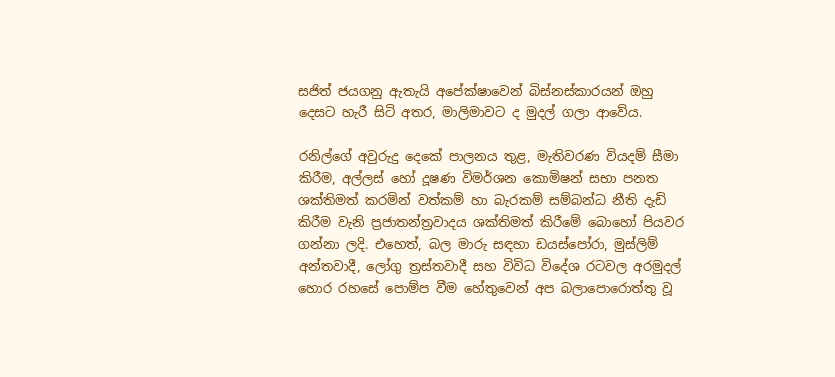සජිත් ජයගනු ඇතැයි අපේක්ෂාවෙන් බිස්නස්කාරයන් ඔහු දෙසට හැරී සිටි අතර, මාලිමාවට ද මුදල් ගලා ආවේය.

රනිල්ගේ අවුරුදු දෙකේ පාලනය තුළ, මැතිවරණ වියදම් සීමා කිරීම, අල්ලස් හෝ දූෂණ විමර්ශන කොමිෂන් සභා පනත ශක්තිමත් කරමින් වත්කම් හා බැරකම් සම්බන්ධ නීති දැඩි කිරීම වැනි ප්‍රජාතන්ත්‍රවාදය ශක්තිමත් කිරීමේ බොහෝ පියවර ගන්නා ලදි. එහෙත්, බල මාරු සඳහා ඩයස්පෝරා, මුස්ලිම් අන්තවාදී, ලෝගු ත්‍රස්තවාදී සහ විවිධ විදේශ රටවල අරමුදල් හොර රහසේ පොම්ප වීම හේතුවෙන් අප බලාපොරොත්තු වූ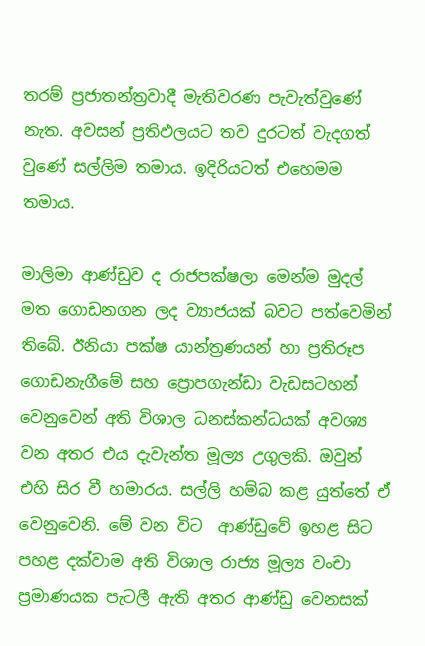තරම් ප්‍රජාතන්ත්‍රවාදී මැතිවරණ පැවැත්වුණේ නැත. අවසන් ප්‍රතිඵලයට තව දුරටත් වැදගත් වුණේ සල්ලිම තමාය. ඉදිරියටත් එහෙමම තමාය.

මාලිමා ආණ්ඩුව ද රාජපක්ෂලා මෙන්ම මුදල් මත ගොඩනගන ලද ව්‍යාජයක් බවට පත්වෙමින් තිබේ. ඊනියා පක්ෂ යාන්ත්‍රණයන් හා ප්‍රතිරූප ගොඩනැගීමේ සහ ප්‍රොපගැන්ඩා වැඩසටහන් වෙනුවෙන් අති විශාල ධනස්කන්ධයක් අවශ්‍ය වන අතර එය දැවැන්ත මූල්‍ය උගුලකි. ඔවුන් එහි සිර වී හමාරය. සල්ලි හම්බ කළ යුත්තේ ඒ වෙනුවෙනි. මේ වන විට  ආණ්ඩුවේ ඉහළ සිට පහළ දක්වාම අති විශාල රාජ්‍ය මූල්‍ය වංචා ප්‍රමාණයක පැටලී ඇති අතර ආණ්ඩු වෙනසක්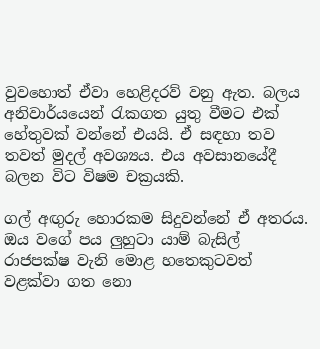වුවහොත් ඒවා හෙළිදරව් වනු ඇත. බලය අනිවාර්යයෙන් රැකගත යුතු වීමට එක් හේතුවක් වන්නේ එයයි. ඒ සඳහා තව තවත් මුදල් අවශ්‍යය. එය අවසානයේදී බලන විට විෂම චක්‍රයකි.

ගල් අඟුරු හොරකම සිදුවන්නේ ඒ අතරය. ඔය වගේ පය ලුහුටා යාම් බැසිල් රාජපක්ෂ වැනි මොළ හතෙකුටවත් වළක්වා ගත නො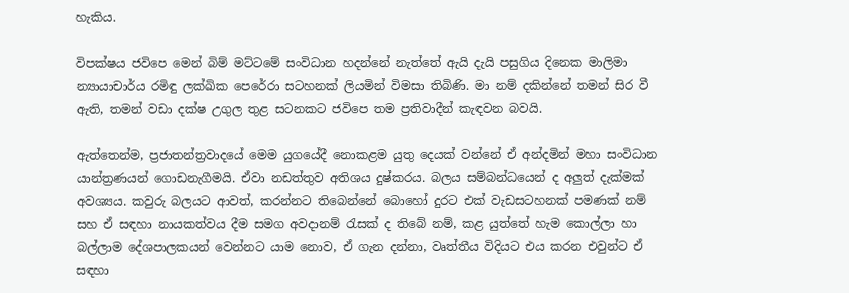හැකිය.

විපක්ෂය ජවිපෙ මෙන් බිම් මට්ටමේ සංවිධාන හදන්නේ නැත්තේ ඇයි දැයි පසුගිය දිනෙක මාලිමා න්‍යායාචාර්ය රමිඳු ලක්ඛික පෙරේරා සටහනක් ලියමින් විමසා තිබිණි. මා නම් දකින්නේ තමන් සිර වී ඇති, තමන් වඩා දක්ෂ උගුල තුළ සටනකට ජවිපෙ තම ප්‍රතිවාදීන් කැඳවන බවයි.

ඇත්තෙන්ම, ප්‍රජාතන්ත්‍රවාදයේ මෙම යුගයේදී නොකළම යුතු දෙයක් වන්නේ ඒ අන්දමින් මහා සංවිධාන යාන්ත්‍රණයන් ගොඩනැගීමයි. ඒවා නඩත්තුව අතිශය දුෂ්කරය. බලය සම්බන්ධයෙන් ද අලුත් දැක්මක් අවශ්‍යය. කවුරු බලයට ආවත්, කරන්නට තිබෙන්නේ බොහෝ දුරට එක් වැඩසටහනක් පමණක් නම් සහ ඒ සඳහා නායකත්වය දීම සමග අවදානම් රැසක් ද තිබේ නම්, කළ යුත්තේ හැම කොල්ලා හා බල්ලාම දේශපාලකයන් වෙන්නට යාම නොව, ඒ ගැන දන්නා, වෘත්තීය විදියට එය කරන එවුන්ට ඒ සඳහා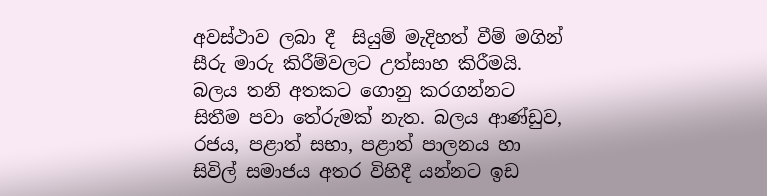අවස්ථාව ලබා දී  සියුම් මැදිහත් වීම් මගින් සීරු මාරු කිරීම්වලට උත්සාහ කිරීමයි. බලය තනි අතකට ගොනු කරගන්නට සිතීම පවා තේරුමක් නැත. බලය ආණ්ඩුව, රජය, පළාත් සභා, පළාත් පාලනය හා සිවිල් සමාජය අතර විහිදී යන්නට ඉඩ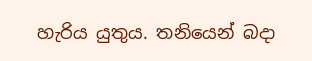හැරිය යුතුය. තනියෙන් බදා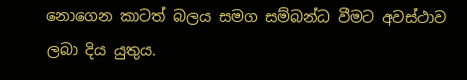නොගෙන කාටත් බලය සමග සම්බන්ධ වීමට අවස්ථාව ලබා දිය යුතුය.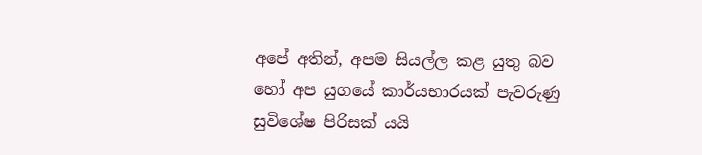අපේ අතින්, අපම සියල්ල කළ යුතු බව හෝ අප යුගයේ කාර්යභාරයක් පැවරුණු සුවිශේෂ පිරිසක් යයි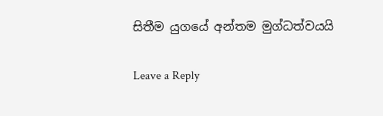සිතීම යුගයේ අන්තම මුග්ධත්වයයි

Leave a Reply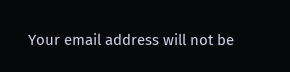Your email address will not be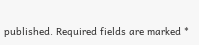published. Required fields are marked *